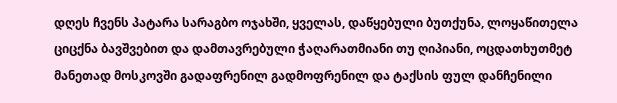დღეს ჩვენს პატარა სარაგბო ოჯახში, ყველას, დაწყებული ბუთქუნა, ლოყაწითელა ციცქნა ბავშვებით და დამთავრებული ჭაღარათმიანი თუ ღიპიანი, ოცდათხუთმეტ მანეთად მოსკოვში გადაფრენილ გადმოფრენილ და ტაქსის ფულ დანჩენილი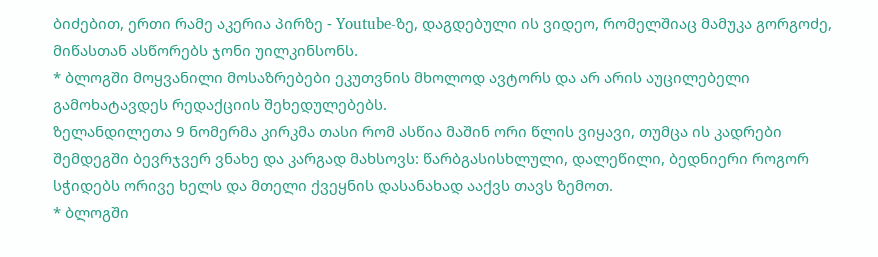ბიძებით, ერთი რამე აკერია პირზე - Youtube-ზე, დაგდებული ის ვიდეო, რომელშიაც მამუკა გორგოძე, მიწასთან ასწორებს ჯონი უილკინსონს.
* ბლოგში მოყვანილი მოსაზრებები ეკუთვნის მხოლოდ ავტორს და არ არის აუცილებელი გამოხატავდეს რედაქციის შეხედულებებს.
ზელანდილეთა 9 ნომერმა კირკმა თასი რომ ასწია მაშინ ორი წლის ვიყავი, თუმცა ის კადრები შემდეგში ბევრჯვერ ვნახე და კარგად მახსოვს: წარბგასისხლული, დალეწილი, ბედნიერი როგორ სჭიდებს ორივე ხელს და მთელი ქვეყნის დასანახად ააქვს თავს ზემოთ.
* ბლოგში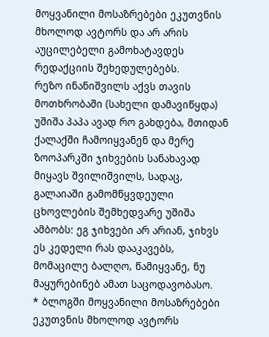მოყვანილი მოსაზრებები ეკუთვნის მხოლოდ ავტორს და არ არის აუცილებელი გამოხატავდეს რედაქციის შეხედულებებს.
რეზო ინანიშვილს აქვს თავის მოთხრობაში (სახელი დამავიწყდა) უშიშა პაპა ავად რო გახდება, მთიდან ქალაქში ჩამოიყვანენ და მერე ზოოპარკში ჯიხვების სანახავად მიყავს შვილიშვილს, სადაც, გალაიაში გამომწყვდეული ცხოვლების შემხედვარე უშიშა ამბობს: ეგ ჯიხვები არ არიან, ჯიხვს ეს კედელი რას დააკავებს, მომაცილე ბალღო, წამიყვანე, ნუ მაყურებინებ ამათ საცოდავობასო.
* ბლოგში მოყვანილი მოსაზრებები ეკუთვნის მხოლოდ ავტორს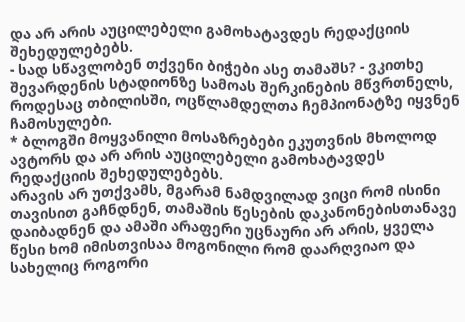და არ არის აუცილებელი გამოხატავდეს რედაქციის შეხედულებებს.
- სად სწავლობენ თქვენი ბიჭები ასე თამაშს? - ვკითხე შევარდენის სტადიონზე სამოას შერკინების მწვრთნელს, როდესაც თბილისში, ოცწლამდელთა ჩემპიონატზე იყვნენ ჩამოსულები.
* ბლოგში მოყვანილი მოსაზრებები ეკუთვნის მხოლოდ ავტორს და არ არის აუცილებელი გამოხატავდეს რედაქციის შეხედულებებს.
არავის არ უთქვამს, მგარამ ნამდვილად ვიცი რომ ისინი თავისით გაჩნდნენ, თამაშის წესების დაკანონებისთანავე დაიბადნენ და ამაში არაფერი უცნაური არ არის, ყველა წესი ხომ იმისთვისაა მოგონილი რომ დაარღვიაო და სახელიც როგორი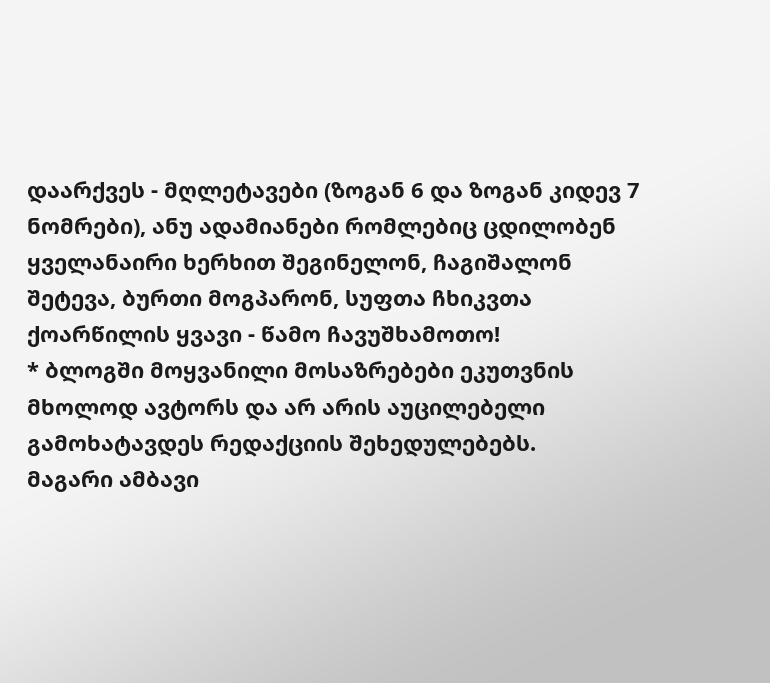დაარქვეს - მღლეტავები (ზოგან 6 და ზოგან კიდევ 7 ნომრები), ანუ ადამიანები რომლებიც ცდილობენ ყველანაირი ხერხით შეგინელონ, ჩაგიშალონ შეტევა, ბურთი მოგპარონ, სუფთა ჩხიკვთა ქოარწილის ყვავი - წამო ჩავუშხამოთო!
* ბლოგში მოყვანილი მოსაზრებები ეკუთვნის მხოლოდ ავტორს და არ არის აუცილებელი გამოხატავდეს რედაქციის შეხედულებებს.
მაგარი ამბავი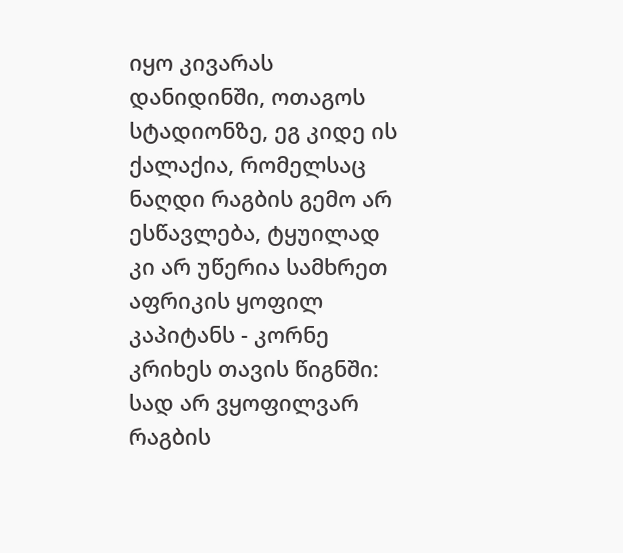იყო კივარას დანიდინში, ოთაგოს სტადიონზე, ეგ კიდე ის ქალაქია, რომელსაც ნაღდი რაგბის გემო არ ესწავლება, ტყუილად კი არ უწერია სამხრეთ აფრიკის ყოფილ კაპიტანს - კორნე კრიხეს თავის წიგნში: სად არ ვყოფილვარ რაგბის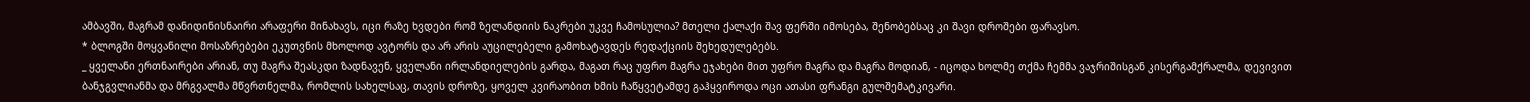ამბავში, მაგრამ დანიდინისნაირი არაფერი მინახავს, იცი რაზე ხვდები რომ ზელანდიის ნაკრები უკვე ჩამოსულია? მთელი ქალაქი შავ ფერში იმოსება, შენობებსაც კი შავი დროშები ფარავსო.
* ბლოგში მოყვანილი მოსაზრებები ეკუთვნის მხოლოდ ავტორს და არ არის აუცილებელი გამოხატავდეს რედაქციის შეხედულებებს.
_ ყველანი ერთნაირები არიან, თუ მაგრა შეასკდი ზადნავენ, ყველანი ირლანდიელების გარდა, მაგათ რაც უფრო მაგრა ეჯახები მით უფრო მაგრა და მაგრა მოდიან, - იცოდა ხოლმე თქმა ჩემმა ვაჯრიშისგან კისერგამქრალმა, დევივით ბანჯგვლიანმა და მრგვალმა მწვრთნელმა, რომლის სახელსაც, თავის დროზე, ყოველ კვირაობით ხმის ჩაწყვეტამდე გაჰყვიროდა ოცი ათასი ფრანგი გულშემატკივარი.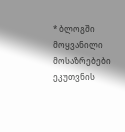* ბლოგში მოყვანილი მოსაზრებები ეკუთვნის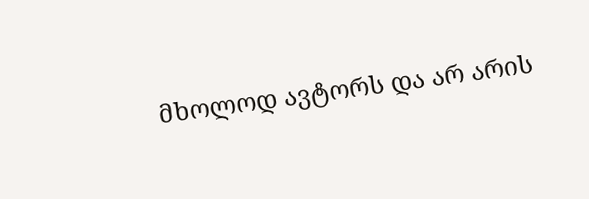მხოლოდ ავტორს და არ არის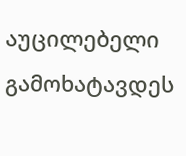აუცილებელი გამოხატავდეს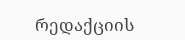რედაქციის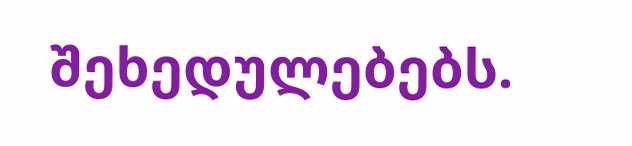შეხედულებებს.